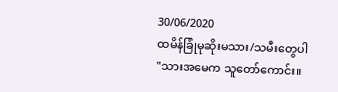30/06/2020
ထမိန်ခြုံမုဆိုးမသား/သမီးတွေပါ
"သားအမေက သူတော်ကောင်း။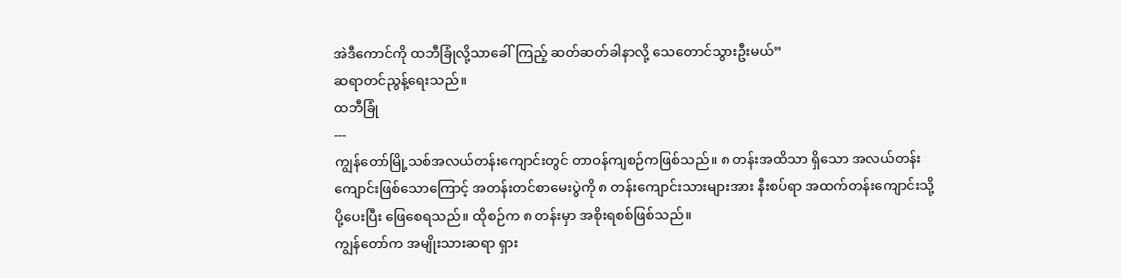အဲဒီကောင်ကို ထဘီခြုံလို့သာခေါ်ကြည့် ဆတ်ဆတ်ခါနာလို့ သေတောင်သွားဦးမယ်”
ဆရာတင်ညွန့်ရေးသည်။
ထဘီခြုံ
---
ကျွန်တော်မြို့သစ်အလယ်တန်းကျောင်းတွင် တာဝန်ကျစဉ်ကဖြစ်သည်။ ၈ တန်းအထိသာ ရှိသော အလယ်တန်း ကျောင်းဖြစ်သောကြောင့် အတန်းတင်စာမေးပွဲကို ၈ တန်းကျောင်းသားများအား နီးစပ်ရာ အထက်တန်းကျောင်းသို့ ပို့ပေးပြီး ဖြေစေရသည်။ ထိုစဉ်က ၈ တန်းမှာ အစိုးရစစ်ဖြစ်သည်။
ကျွန်တော်က အမျိုးသားဆရာ ရှား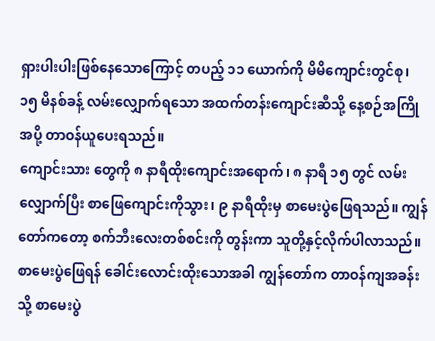ရှားပါးပါးဖြစ်နေသောကြောင့် တပည့် ၁၁ ယောက်ကို မိမိကျောင်းတွင်စု၊ ၁၅ မိနစ်ခန့် လမ်းလျှောက်ရသော အထက်တန်းကျောင်းဆီသို့ နေ့စဉ်အကြိုအပို့ တာဝန်ယူပေးရသည်။
ကျောင်းသား တွေကို ၈ နာရီထိုးကျောင်းအရောက်၊ ၈ နာရီ ၁၅ တွင် လမ်းလျှောက်ပြီး စာဖြေကျောင်းကိုသွား၊ ၉ နာရီထိုးမှ စာမေးပွဲဖြေရသည်။ ကျွန်တော်ကတော့ စက်ဘီးလေးတစ်စင်းကို တွန်းကာ သူတို့နှင့်လိုက်ပါလာသည်။
စာမေးပွဲဖြေရန် ခေါင်းလောင်းထိုးသောအခါ ကျွန်တော်က တာဝန်ကျအခန်းသို့ စာမေးပွဲ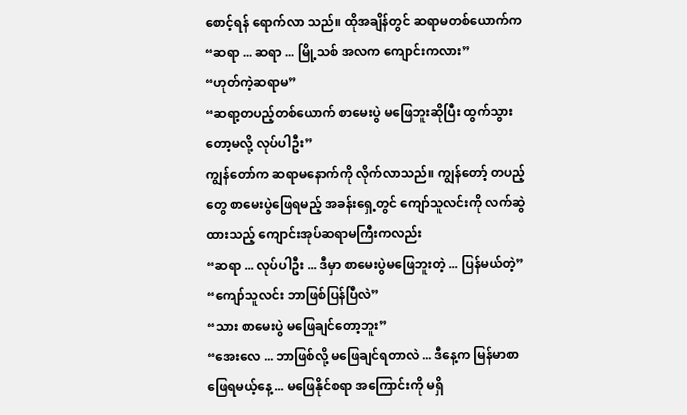စောင့်ရန် ရောက်လာ သည်။ ထိုအချိန်တွင် ဆရာမတစ်ယောက်က
“ဆရာ ... ဆရာ ... မြို့သစ် အလက ကျောင်းကလား”
“ဟုတ်ကဲ့ဆရာမ”
“ဆရာ့တပည့်တစ်ယောက် စာမေးပွဲ မဖြေဘူးဆိုပြီး ထွက်သွားတော့မလို့ လုပ်ပါဦး”
ကျွန်တော်က ဆရာမနောက်ကို လိုက်လာသည်။ ကျွန်တော့် တပည့်တွေ စာမေးပွဲဖြေရမည့် အခန်းရှေ့တွင် ကျော်သူလင်းကို လက်ဆွဲထားသည့် ကျောင်းအုပ်ဆရာမကြီးကလည်း
“ဆရာ ... လုပ်ပါဦး ... ဒီမှာ စာမေးပွဲမဖြေဘူးတဲ့ ... ပြန်မယ်တဲ့”
“ကျော်သူလင်း ဘာဖြစ်ပြန်ပြီလဲ”
“သား စာမေးပွဲ မဖြေချင်တော့ဘူး”
“အေးလေ ... ဘာဖြစ်လို့ မဖြေချင်ရတာလဲ ... ဒီနေ့က မြန်မာစာဖြေရမယ့်နေ့ ... မဖြေနိုင်စရာ အကြောင်းကို မရှိ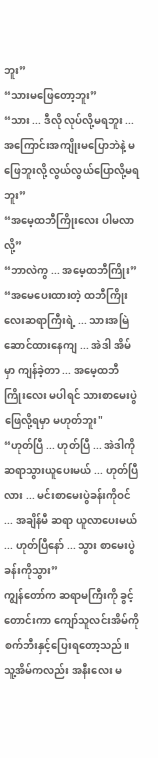ဘူး”
“သားမဖြေတော့ဘူး”
“သား ... ဒီလို လုပ်လို့မရဘူး ... အကြောင်းအကျိုးမပြောဘဲနဲ့ မဖြေဘူးလို့ လွယ်လွယ်ပြောလို့မရဘူး”
“အမေ့ထဘီကြိုးလေး ပါမလာလို့”
“ဘာလဲကွ ... အမေ့ထဘီကြိုး”
“အမေပေးထားတဲ့ ထဘီကြိုးလေးဆရာကြီးရဲ့ ... သားအမြဲဆောင်ထားနေကျ ... အဲဒါ အိမ်မှာ ကျန်ခဲ့တာ ... အမေ့ထဘီကြိုးလေး မပါရင် သားစာမေးပွဲ ဖြေလို့ရမှာ မဟုတ်ဘူး"
“ဟုတ်ပြီ ... ဟုတ်ပြီ ... အဲဒါကို ဆရာသွားယူပေးမယ် ... ဟုတ်ပြီလား ... မင်းစာမေးပွဲခန်းကိုဝင် ... အချိန်မီ ဆရာ ယူလာပေးမယ် ... ဟုတ်ပြီနော် ... သွား စာမေးပွဲခန်းကိုသွား”
ကျွန်တော်က ဆရာမကြီးကို ခွင့်တောင်းကာ ကျော်သူလင်းအိမ်ကို စက်ဘီးနှင့်ပြေးရတော့သည်။ သူ့အိမ်ကလည်း အနီးလေး မ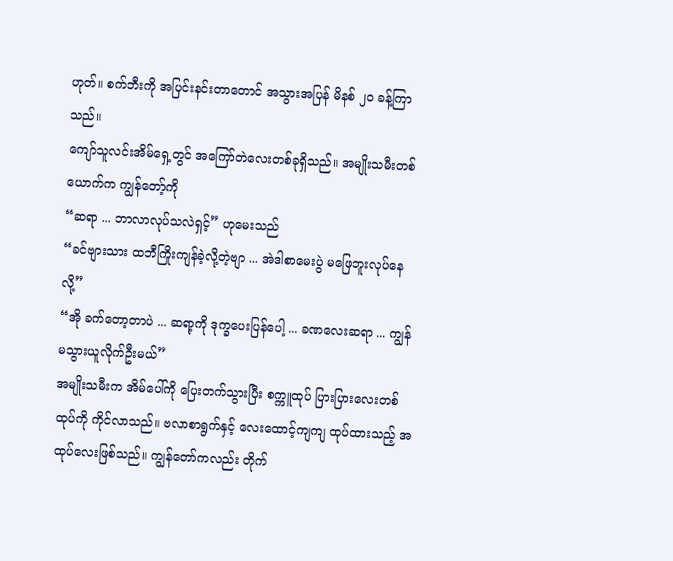ဟုတ်။ စက်ဘီးကို အပြင်းနင်းတာတောင် အသွားအပြန် မိနစ် ၂၀ ခန့်ကြာသည်။
ကျော်သူလင်းအိမ်ရှေ့တွင် အကြော်တဲလေးတစ်ခုရှိသည်။ အမျိုးသမီးတစ်ယောက်က ကျွန်တော့်ကို
“ဆရာ ... ဘာလာလုပ်သလဲရှင့်” ဟုမေးသည်
“ခင်ဗျားသား ထဘီကြိုးကျန်ခဲ့လို့တဲ့ဗျာ ... အဲဒါစာမေးပွဲ မဖြေဘူးလုပ်နေလို့”
“အို ခက်တော့တာပဲ ... ဆရာ့ကို ဒုက္ခပေးပြန်ပေါ့ ... ခဏလေးဆရာ ... ကျွန်မသွားယူလိုက်ဦးမယ်”
အမျိုးသမီးက အိမ်ပေါ်ကို ပြေးတက်သွားပြီး စက္ကူထုပ် ပြားပြားလေးတစ်ထုပ်ကို ကိုင်လာသည်။ ဗလာစာရွက်နှင့် လေးထောင့်ကျကျ ထုပ်ထားသည့် အထုပ်လေးဖြစ်သည်။ ကျွန်တော်ကလည်း တိုက်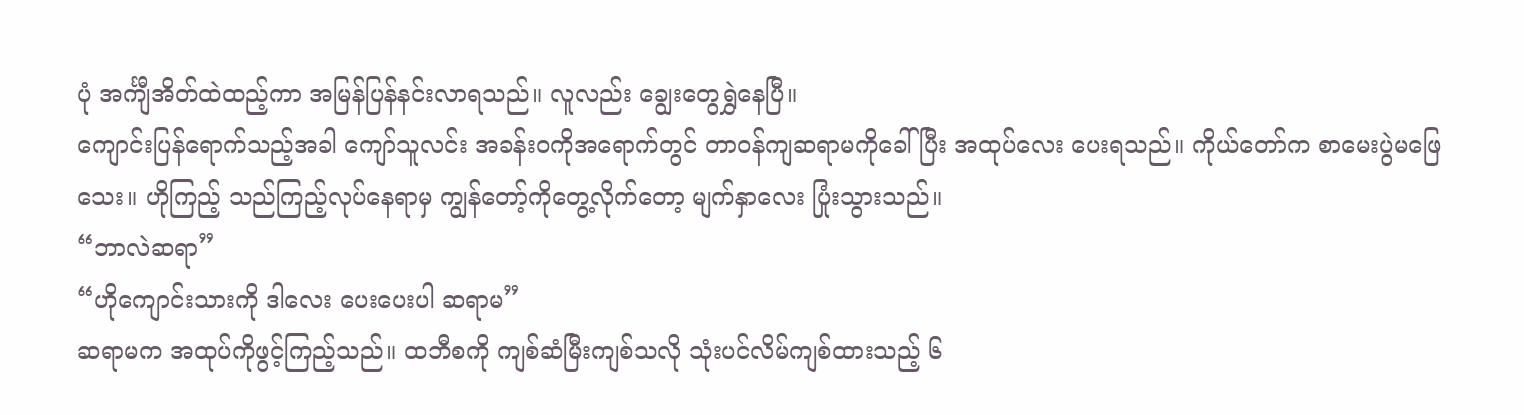ပုံ အင်္ကျီအိတ်ထဲထည့်ကာ အမြန်ပြန်နင်းလာရသည်။ လူလည်း ချွေးတွေရွှဲနေပြီ။
ကျောင်းပြန်ရောက်သည့်အခါ ကျော်သူလင်း အခန်းဝကိုအရောက်တွင် တာဝန်ကျဆရာမကိုခေါ်ပြီး အထုပ်လေး ပေးရသည်။ ကိုယ်တော်က စာမေးပွဲမဖြေသေး။ ဟိုကြည့် သည်ကြည့်လုပ်နေရာမှ ကျွန်တော့်ကိုတွေ့လိုက်တော့ မျက်နှာလေး ပြုံးသွားသည်။
“ဘာလဲဆရာ”
“ဟိုကျောင်းသားကို ဒါလေး ပေးပေးပါ ဆရာမ”
ဆရာမက အထုပ်ကိုဖွင့်ကြည့်သည်။ ထဘီစကို ကျစ်ဆံမြီးကျစ်သလို သုံးပင်လိမ်ကျစ်ထားသည့် ၆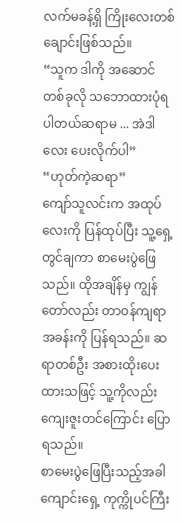လက်မခန့်ရှိ ကြိုးလေးတစ်ချောင်းဖြစ်သည်။
“သူက ဒါကို အဆောင်တစ်ခုလို သဘောထားပုံရပါတယ်ဆရာမ ... အဲဒါလေး ပေးလိုက်ပါ”
“ဟုတ်ကဲ့ဆရာ”
ကျော်သူလင်းက အထုပ်လေးကို ပြန်ထုပ်ပြီး သူ့ရှေ့တွင်ချကာ စာမေးပွဲဖြေသည်။ ထိုအချိန်မှ ကျွန်တော်လည်း တာဝန်ကျရာ အခန်းကို ပြန်ရသည်။ ဆရာတစ်ဦး အစားထိုးပေးထားသဖြင့် သူ့ကိုလည်း ကျေးဇူးတင်ကြောင်း ပြောရသည်။
စာမေးပွဲဖြေပြီးသည့်အခါ ကျောင်းရှေ့ ကုက္ကိုပင်ကြီး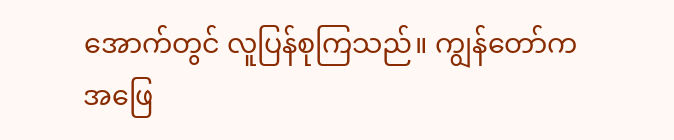အောက်တွင် လူပြန်စုကြသည်။ ကျွန်တော်က အဖြေ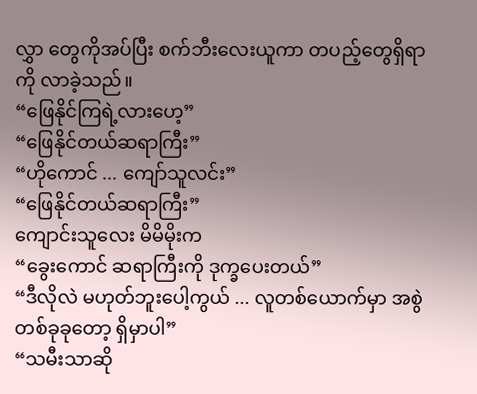လွှာ တွေကိုအပ်ပြီး စက်ဘီးလေးယူကာ တပည့်တွေရှိရာကို လာခဲ့သည်။
“ဖြေနိုင်ကြရဲ့လားဟေ့”
“ဖြေနိုင်တယ်ဆရာကြီး”
“ဟိုကောင် ... ကျော်သူလင်း”
“ဖြေနိုင်တယ်ဆရာကြီး”
ကျောင်းသူလေး မိမိမိုးက
“ခွေးကောင် ဆရာကြီးကို ဒုက္ခပေးတယ်”
“ဒီလိုလဲ မဟုတ်ဘူးပေါ့ကွယ် ... လူတစ်ယောက်မှာ အစွဲတစ်ခုခုတော့ ရှိမှာပါ”
“သမီးသာဆို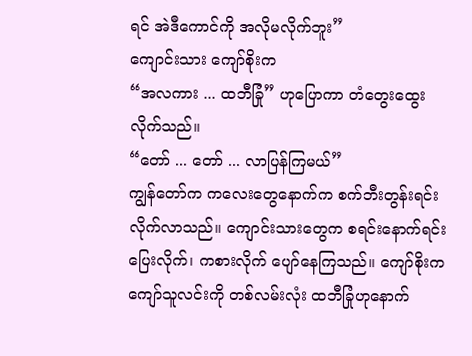ရင် အဲဒီကောင်ကို အလိုမလိုက်ဘူး”
ကျောင်းသား ကျော်စိုးက
“အလကား ... ထဘီခြုံ” ဟုပြောကာ တံတွေးထွေးလိုက်သည်။
“တော် ... တော် ... လာပြန်ကြမယ်”
ကျွန်တော်က ကလေးတွေနောက်က စက်ဘီးတွန်းရင်း လိုက်လာသည်။ ကျောင်းသားတွေက စရင်းနောက်ရင်း ပြေးလိုက်၊ ကစားလိုက် ပျော်နေကြသည်။ ကျော်စိုးက ကျော်သူလင်းကို တစ်လမ်းလုံး ထဘီခြုံဟုနောက်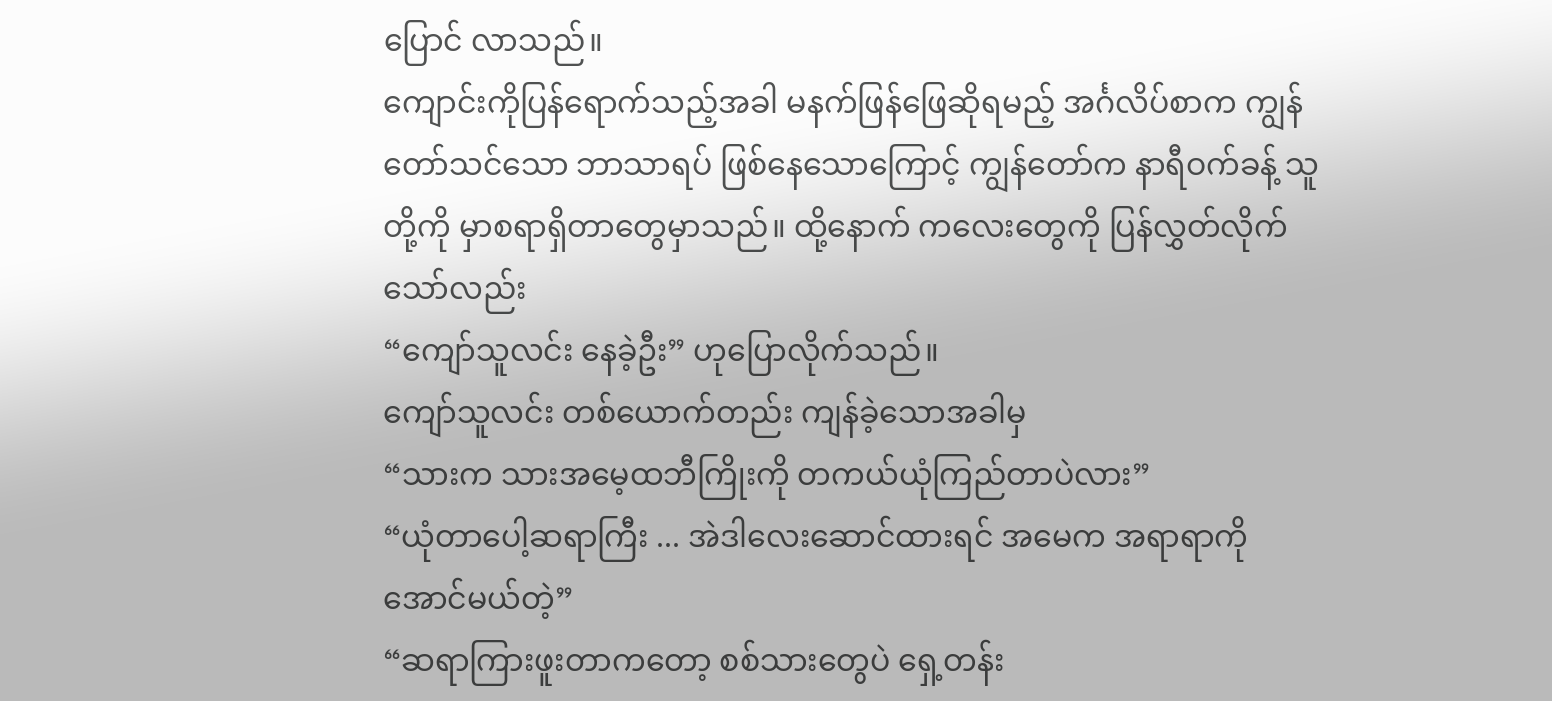ပြောင် လာသည်။
ကျောင်းကိုပြန်ရောက်သည့်အခါ မနက်ဖြန်ဖြေဆိုရမည့် အင်္ဂလိပ်စာက ကျွန်တော်သင်သော ဘာသာရပ် ဖြစ်နေသောကြောင့် ကျွန်တော်က နာရီဝက်ခန့် သူတို့ကို မှာစရာရှိတာတွေမှာသည်။ ထို့နောက် ကလေးတွေကို ပြန်လွှတ်လိုက်သော်လည်း
“ကျော်သူလင်း နေခဲ့ဦး” ဟုပြောလိုက်သည်။
ကျော်သူလင်း တစ်ယောက်တည်း ကျန်ခဲ့သောအခါမှ
“သားက သားအမေ့ထဘီကြိုးကို တကယ်ယုံကြည်တာပဲလား”
“ယုံတာပေါ့ဆရာကြီး ... အဲဒါလေးဆောင်ထားရင် အမေက အရာရာကို အောင်မယ်တဲ့”
“ဆရာကြားဖူးတာကတော့ စစ်သားတွေပဲ ရှေ့တန်း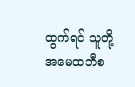ထွက်ရင် သူတို့အမေထဘီစ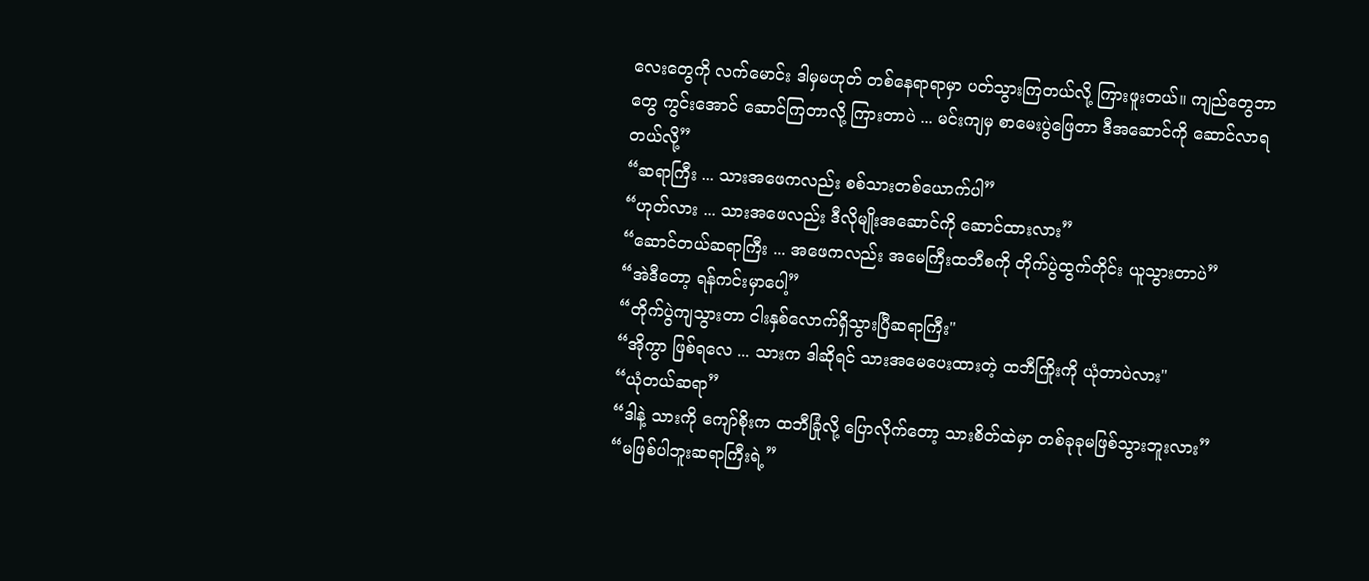လေးတွေကို လက်မောင်း ဒါမှမဟုတ် တစ်နေရာရာမှာ ပတ်သွားကြတယ်လို့ ကြားဖူးတယ်။ ကျည်တွေဘာတွေ ကွင်းအောင် ဆောင်ကြတာလို့ ကြားတာပဲ ... မင်းကျမှ စာမေးပွဲဖြေတာ ဒီအဆောင်ကို ဆောင်လာရတယ်လို့”
“ဆရာကြီး ... သားအဖေကလည်း စစ်သားတစ်ယောက်ပါ”
“ဟုတ်လား ... သားအဖေလည်း ဒီလိုမျိုးအဆောင်ကို ဆောင်ထားလား”
“ဆောင်တယ်ဆရာကြီး ... အဖေကလည်း အမေကြီးထဘီစကို တိုက်ပွဲထွက်တိုင်း ယူသွားတာပဲ”
“အဲဒီတော့ ရန်ကင်းမှာပေါ့”
“တိုက်ပွဲကျသွားတာ ငါးနှစ်လောက်ရှိသွားပြီဆရာကြီး"
“အိုကွာ ဖြစ်ရလေ ... သားက ဒါဆိုရင် သားအမေပေးထားတဲ့ ထဘီကြိုးကို ယုံတာပဲလား"
“ယုံတယ်ဆရာ”
“ဒါနဲ့ သားကို ကျော်စိုးက ထဘီခြုံလို့ ပြောလိုက်တော့ သားစိတ်ထဲမှာ တစ်ခုခုမဖြစ်သွားဘူးလား”
“မဖြစ်ပါဘူးဆရာကြီးရဲ့”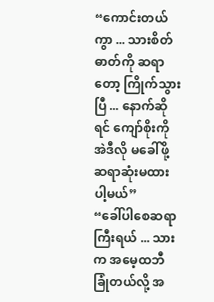“ကောင်းတယ်ကွာ ... သားစိတ်ဓာတ်ကို ဆရာတော့ ကြိုက်သွားပြီ ... နောက်ဆိုရင် ကျော်စိုးကို အဲဒီလို မခေါ်ဖို့ ဆရာဆုံးမထားပါ့မယ်”
“ခေါ်ပါစေဆရာကြီးရယ် ... သားက အမေ့ထဘီခြုံတယ်လို့ အ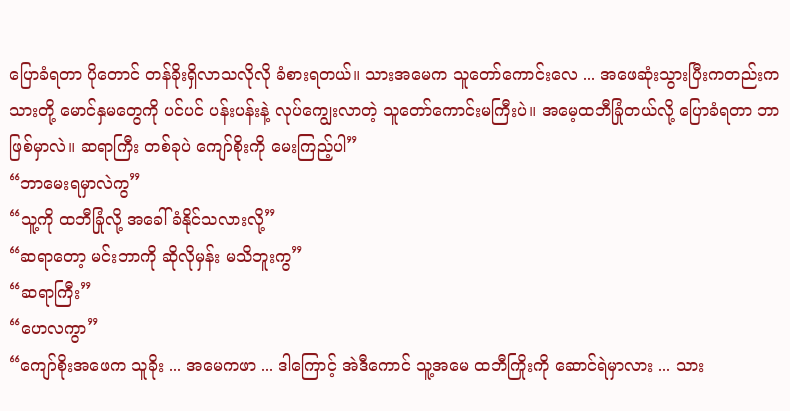ပြောခံရတာ ပိုတောင် တန်ခိုးရှိလာသလိုလို ခံစားရတယ်။ သားအမေက သူတော်ကောင်းလေ ... အဖေဆုံးသွားပြီးကတည်းက သားတို့ မောင်နှမတွေကို ပင်ပင် ပန်းပန်းနဲ့ လုပ်ကျွေးလာတဲ့ သူတော်ကောင်းမကြီးပဲ။ အမေ့ထဘီခြုံတယ်လို့ ပြောခံရတာ ဘာဖြစ်မှာလဲ။ ဆရာကြီး တစ်ခုပဲ ကျော်စိုးကို မေးကြည့်ပါ”
“ဘာမေးရမှာလဲကွ”
“သူ့ကို ထဘီခြုံလို့ အခေါ်ခံနိုင်သလားလို့”
“ဆရာတော့ မင်းဘာကို ဆိုလိုမှန်း မသိဘူးကွ”
“ဆရာကြီး”
“ဟေလကွာ”
“ကျော်စိုးအဖေက သူခိုး ... အမေကဖာ ... ဒါကြောင့် အဲဒီကောင် သူ့အမေ ထဘီကြိုးကို ဆောင်ရဲမှာလား ... သား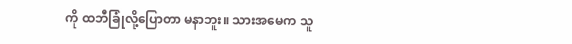ကို ထဘီခြုံလို့ပြောတာ မနာဘူး။ သားအမေက သူ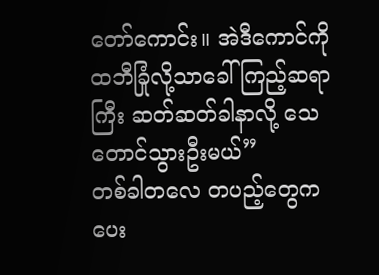တော်ကောင်း။ အဲဒီကောင်ကို ထဘီခြုံလို့သာခေါ်ကြည့်ဆရာကြီး ဆတ်ဆတ်ခါနာလို့ သေတောင်သွားဦးမယ်”
တစ်ခါတလေ တပည့်တွေကပေး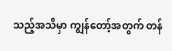သည့်အသိမှာ ကျွန်တော့်အတွက် တန်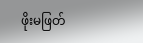ဖိုးမဖြတ်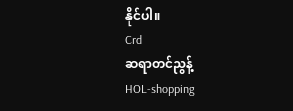နိုင်ပါ။
Crd
ဆရာတင်ညွန့်
HOL-shopping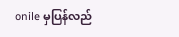onile မှပြန်လည်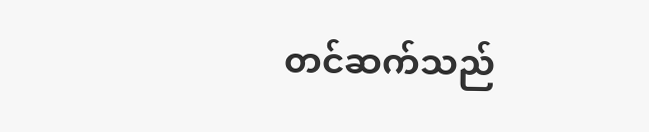တင်ဆက်သည်